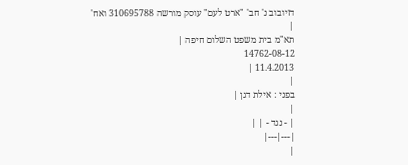דזיובוב נ' חב' "ארט לעם" עוסק מורשה 310695788 ואח'
|
תא"מ בית משפט השלום חיפה |
14762-08-12
11.4.2013 |
|
בפני : אילת דגן |
|
| - נגד - | |
|---|---|
|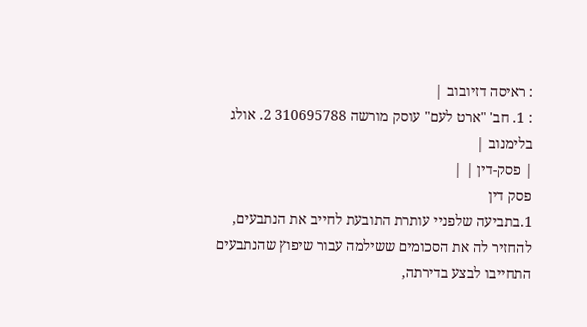: ראיסה דזיובוב |
: 1. חב' "ארט לעם" עוסק מורשה 310695788 2. אולג בלימנוב |
| פסק-דין | |
פסק דין
1.בתביעה שלפניי עותרת התובעת לחייב את הנתבעים, להחזיר לה את הסכומים ששילמה עבור שיפוץ שהנתבעים התחייבו לבצע בדירתה,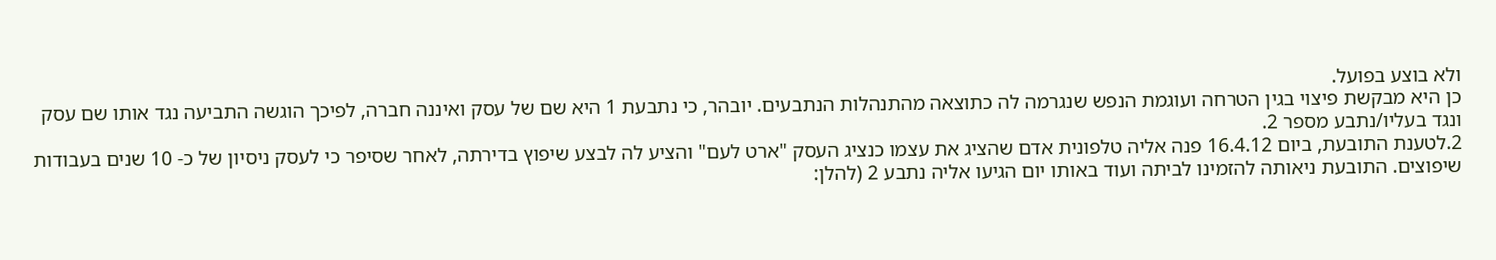ולא בוצע בפועל.
כן היא מבקשת פיצוי בגין הטרחה ועוגמת הנפש שנגרמה לה כתוצאה מהתנהלות הנתבעים. יובהר, כי נתבעת 1 היא שם של עסק ואיננה חברה, לפיכך הוגשה התביעה נגד אותו שם עסק ונגד בעליו/נתבע מספר 2.
2.לטענת התובעת, ביום 16.4.12 פנה אליה טלפונית אדם שהציג את עצמו כנציג העסק "ארט לעם" והציע לה לבצע שיפוץ בדירתה, לאחר שסיפר כי לעסק ניסיון של כ- 10 שנים בעבודות שיפוצים. התובעת ניאותה להזמינו לביתה ועוד באותו יום הגיעו אליה נתבע 2 (להלן: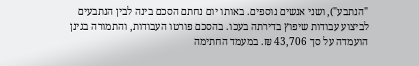"הנתבע"), ושני אנשים נוספים. באותו יום נחתם הסכם בינה לבין הנתבעים לביצוע עבודות שיפוץ בדירתה בעכו. בהסכם פורטו העבודות, והתמורה בגינן הועמדה על סך 43,706 ₪. במעמד החתימה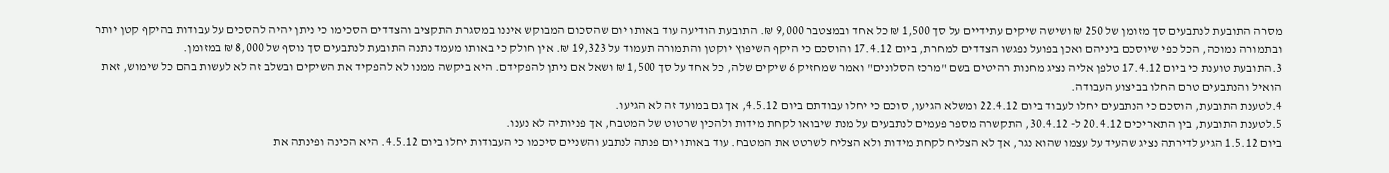מסרה התובעת לנתבעים סך מזומן של 250 ₪ ושישה שיקים עתידיים על סך 1,500 ₪ כל אחד ובמצטבר 9,000 ₪. התובעת הודיעה עוד באותו יום שהסכום המבוקש איננו במסגרת התקציב והצדדים הסכימו כי ניתן יהיה להסכים על עבודות בהיקף קטן יותר ובתמורה נמוכה, הכל כפי שיוסכם ביניהם ואכן בפועל נפגשו הצדדים למחרת, ביום 17.4.12 והוסכם כי היקף השיפוץ יוקטן והתמורה תעמוד על 19,323 ₪. אין חולק כי באותו מעמד נתנה התובעת לנתבעים סך נוסף של 8,000 ₪ במזומן.
3.התובעת טוענת כי ביום 17.4.12 טלפן אליה נציג מחנות רהיטים בשם "מרכז הסלונים" ואמר שמחזיק 6 שיקים שלה, כל אחד על סך 1,500 ₪ ושאל אם ניתן להפקידם. היא ביקשה ממנו לא להפקיד את השיקים ובשלב זה לא לעשות בהם כל שימוש, זאת הואיל והנתבעים טרם החלו בביצוע העבודה.
4.לטענת התובעת, הוסכם כי הנתבעים יחלו לעבוד ביום 22.4.12 ומשלא הגיעו, סוכם כי יחלו עבודתם ביום 4.5.12, אך גם במועד זה לא הגיעו.
5.לטענת התובעת, בין התאריכים 20.4.12 ל- 30.4.12, התקשרה מספר פעמים לנתבעים על מנת שיבואו לקחת מידות ולהכין שרטוט של המטבח, אך פניותיה לא נענו.
ביום 1.5.12 הגיע לדירתה נציג שהעיד על עצמו שהוא נגר, אך לא הצליח לקחת מידות ולא הצליח לשרטט את המטבח. עוד באותו יום פנתה לנתבע והשניים סיכמו כי העבודות יחלו ביום 4.5.12. היא הכינה ופינתה את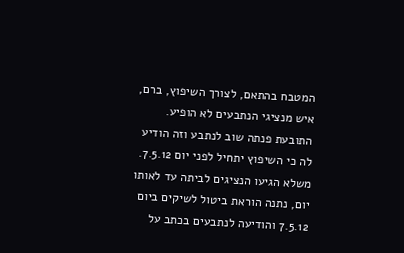המטבח בהתאם, לצורך השיפוץ, ברם, איש מנציגי הנתבעים לא הופיע.
התובעת פנתה שוב לנתבע וזה הודיע לה כי השיפוץ יתחיל לפני יום 7.5.12.
משלא הגיעו הנציגים לביתה עד לאותו יום, נתנה הוראת ביטול לשיקים ביום 7.5.12 והודיעה לנתבעים בכתב על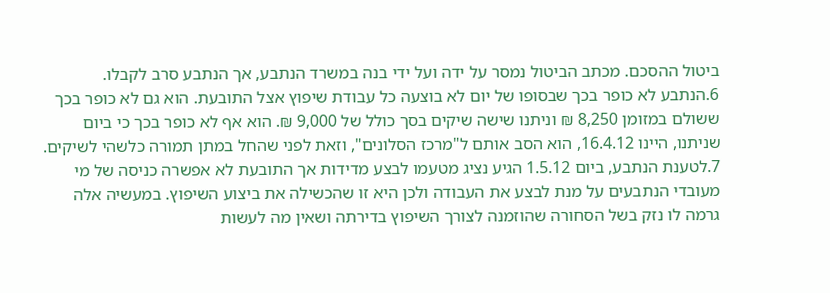ביטול ההסכם. מכתב הביטול נמסר על ידה ועל ידי בנה במשרד הנתבע, אך הנתבע סרב לקבלו.
6.הנתבע לא כופר בכך שבסופו של יום לא בוצעה כל עבודת שיפוץ אצל התובעת. הוא גם לא כופר בכך ששולם במזומן 8,250 ₪ וניתנו שישה שיקים בסך כולל של 9,000 ₪. הוא אף לא כופר בכך כי ביום שניתנו, היינו 16.4.12, הוא הסב אותם ל"מרכז הסלונים", וזאת לפני שהחל במתן תמורה כלשהי לשיקים.
7.לטענת הנתבע, ביום 1.5.12 הגיע נציג מטעמו לבצע מדידות אך התובעת לא אפשרה כניסה של מי מעובדי הנתבעים על מנת לבצע את העבודה ולכן היא זו שהכשילה את ביצוע השיפוץ. במעשיה אלה גרמה לו נזק בשל הסחורה שהוזמנה לצורך השיפוץ בדירתה ושאין מה לעשות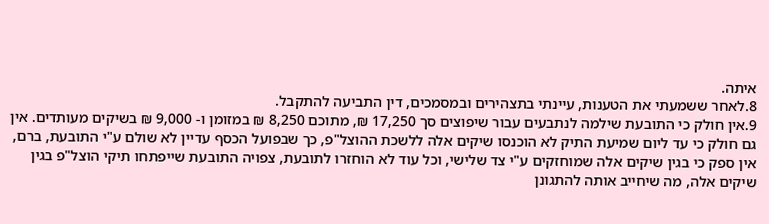איתה.
8.לאחר ששמעתי את הטענות, עיינתי בתצהירים ובמסמכים, דין התביעה להתקבל.
9.אין חולק כי התובעת שילמה לנתבעים עבור שיפוצים סך 17,250 ₪, מתוכם 8,250 ₪ במזומן ו- 9,000 ₪ בשיקים מעותדים. אין גם חולק כי עד ליום שמיעת התיק לא הוכנסו שיקים אלה ללשכת ההוצל"פ, כך שבפועל הכסף עדיין לא שולם ע"י התובעת, ברם, אין ספק כי בגין שיקים אלה שמוחזקים ע"י צד שלישי, וכל עוד לא הוחזרו לתובעת, צפויה התובעת שייפתחו תיקי הוצל"פ בגין שיקים אלה, מה שיחייב אותה להתגונן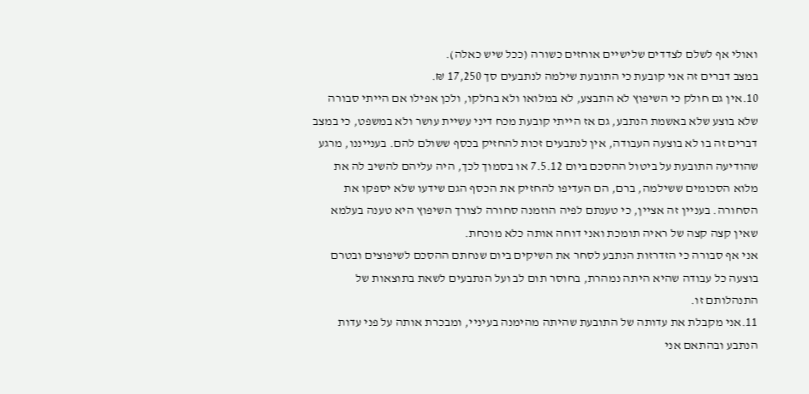ואולי אף לשלם לצדדים שלישיים אוחזים כשורה (ככל שיש כאלה).
במצב דברים זה אני קובעת כי התובעת שילמה לנתבעים סך 17,250 ₪.
10.אין גם חולק כי השיפוץ לא התבצע, לא במלואו ולא בחלקו, ולכן אפילו אם הייתי סבורה שלא בוצע שלא באשמת הנתבע, גם אז הייתי קובעת מכח דיני עשיית עושר ולא במשפט, כי במצב דברים זה בו לא בוצעה העבודה, אין לנתבעים זכות להחזיק בכסף ששולם להם. בענייננו, מרגע שהודיעה התובעת על ביטול ההסכם ביום 7.5.12 או בסמוך לכך, היה עליהם להשיב לה את מלוא הסכומים ששילמה, ברם, הם העדיפו להחזיק את הכסף הגם שידעו שלא יספקו את הסחורה. בעניין זה אציין, כי טענתם לפיה הוזמנה סחורה לצורך השיפוץ היא טענה בעלמא שאין קצה קצה של ראיה תומכת ואני דוחה אותה כלא מוכחת.
אני אף סבורה כי הזדרזות הנתבע לסחר את השיקים ביום שנחתם ההסכם לשיפוצים ובטרם בוצעה כל עבודה שהיא היתה נמהרת, בחוסר תום לב ועל הנתבעים לשאת בתוצאות של התנהלותם זו.
11.אני מקבלת את עדותה של התובעת שהיתה מהימנה בעיניי, ומבכרת אותה על פני עדות הנתבע ובהתאם אני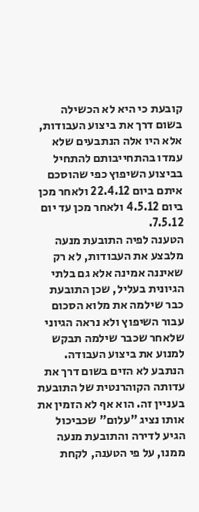קובעת כי היא לא הכשילה בשום דרך את ביצוע העבודות, אלא היו אלה הנתבעים שלא עמדו בהתחייבותם להתחיל בביצוע השיפוץ כפי שהוסכם איתם ביום 22.4.12 ולאחר מכן ביום 4.5.12 ולאחר מכן עד יום 7.5.12.
הטענה לפיה התובעת מנעה מלבצע את העבודות, לא רק שאיננה אמינה אלא גם בלתי הגיונית בעליל, שכן התובעת כבר שילמה את מלוא הסכום עבור השיפוץ ולא נראה הגיוני שלאחר שכבר שילמה תבקש למנוע את ביצוע העבודה. הנתבע לא הזים בשום דרך את עדותה הקוהרנטית של התובעת בעניין זה. הוא אף לא הזמין את אותו נציג "עלום" שכביכול הגיע לדירה והתובעת מנעה ממנו, על פי הטענה, לקחת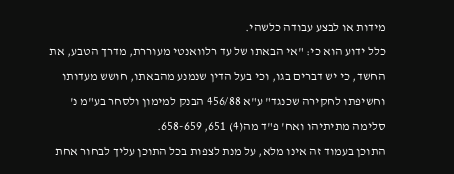מידות או לבצע עבודה כלשהי.
כלל ידוע הוא כי: "אי הבאתו של עד רלוואנטי מעוררת, מדרך הטבע, את החשד, כי יש דברים בגו, וכי בעל הדין שנמנע מהבאתו, חושש מעדותו וחשיפתו לחקירה שכנגד" ע"א 456/88 הבנק למימון ולסחר בע"מ נ' סלימה מתיתיהו ואח' פ"ד מה(4) 651, 658-659.
התוכן בעמוד זה אינו מלא, על מנת לצפות בכל התוכן עליך לבחור אחת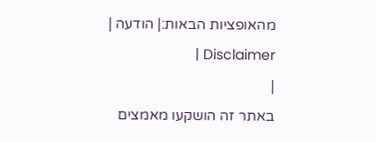מהאופציות הבאות:| הודעה | Disclaimer |
|
באתר זה הושקעו מאמצים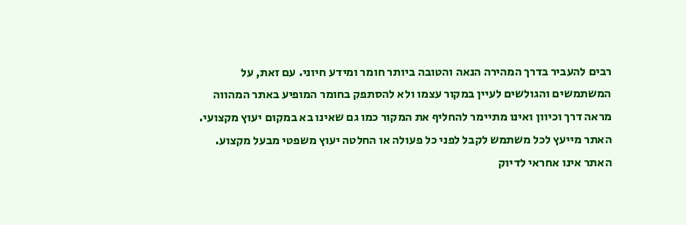רבים להעביר בדרך המהירה הנאה והטובה ביותר חומר ומידע חיוני. עם זאת, על המשתמשים והגולשים לעיין במקור עצמו ולא להסתפק בחומר המופיע באתר המהווה מראה דרך וכיוון ואינו מתיימר להחליף את המקור כמו גם שאינו בא במקום יעוץ מקצועי. האתר מייעץ לכל משתמש לקבל לפני כל פעולה או החלטה יעוץ משפטי מבעל מקצוע. האתר אינו אחראי לדיוק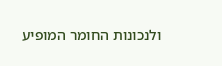ולנכונות החומר המופיע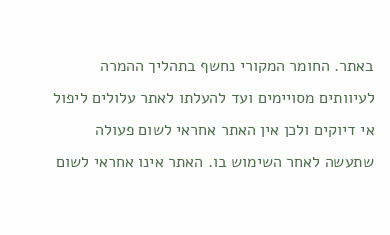באתר. החומר המקורי נחשף בתהליך ההמרה לעיוותים מסויימים ועד להעלתו לאתר עלולים ליפול אי דיוקים ולכן אין האתר אחראי לשום פעולה שתעשה לאחר השימוש בו. האתר אינו אחראי לשום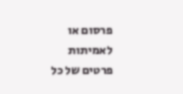פרסום או לאמיתות פרטים של כל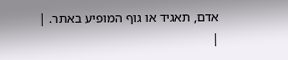אדם, תאגיד או גוף המופיע באתר. |
|